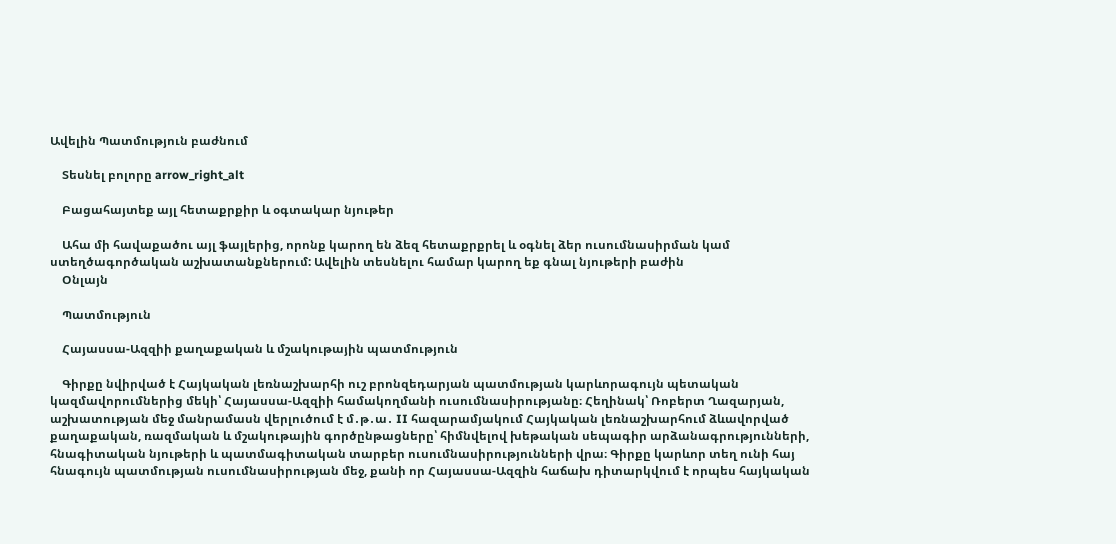Ավելին Պատմություն բաժնում

    Տեսնել բոլորը arrow_right_alt

    Բացահայտեք այլ հետաքրքիր և օգտակար նյութեր

    Ահա մի հավաքածու այլ ֆայլերից, որոնք կարող են ձեզ հետաքրքրել և օգնել ձեր ուսումնասիրման կամ ստեղծագործական աշխատանքներում: Ավելին տեսնելու համար կարող եք գնալ նյութերի բաժին
    Օնլայն

    Պատմություն

    Հայասսա-Ազզիի քաղաքական և մշակութային պատմություն

    Գիրքը նվիրված է Հայկական լեռնաշխարհի ուշ բրոնզեդարյան պատմության կարևորագույն պետական կազմավորումներից մեկի՝ Հայասսա-Ազզիի համակողմանի ուսումնասիրությանը։ Հեղինակ՝ Ռոբերտ Ղազարյան, աշխատության մեջ մանրամասն վերլուծում է մ․թ․ա․ II հազարամյակում Հայկական լեռնաշխարհում ձևավորված քաղաքական, ռազմական և մշակութային գործընթացները՝ հիմնվելով խեթական սեպագիր արձանագրությունների, հնագիտական նյութերի և պատմագիտական տարբեր ուսումնասիրությունների վրա։ Գիրքը կարևոր տեղ ունի հայ հնագույն պատմության ուսումնասիրության մեջ, քանի որ Հայասսա-Ազզին հաճախ դիտարկվում է որպես հայկական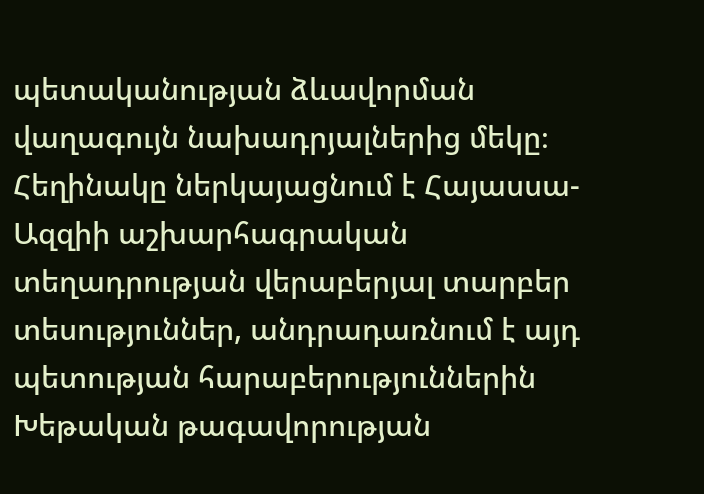պետականության ձևավորման վաղագույն նախադրյալներից մեկը։ Հեղինակը ներկայացնում է Հայասսա-Ազզիի աշխարհագրական տեղադրության վերաբերյալ տարբեր տեսություններ, անդրադառնում է այդ պետության հարաբերություններին Խեթական թագավորության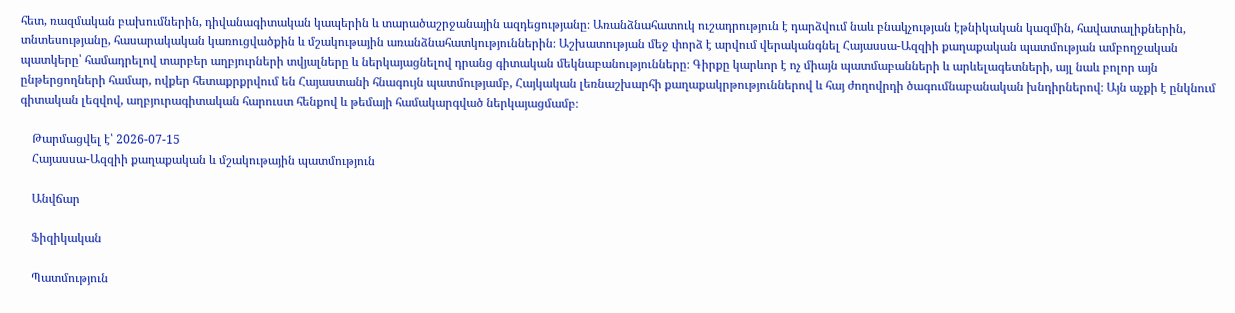հետ, ռազմական բախումներին, դիվանագիտական կապերին և տարածաշրջանային ազդեցությանը։ Առանձնահատուկ ուշադրություն է դարձվում նաև բնակչության էթնիկական կազմին, հավատալիքներին, տնտեսությանը, հասարակական կառուցվածքին և մշակութային առանձնահատկություններին։ Աշխատության մեջ փորձ է արվում վերականգնել Հայասսա-Ազզիի քաղաքական պատմության ամբողջական պատկերը՝ համադրելով տարբեր աղբյուրների տվյալները և ներկայացնելով դրանց գիտական մեկնաբանությունները։ Գիրքը կարևոր է ոչ միայն պատմաբանների և արևելագետների, այլ նաև բոլոր այն ընթերցողների համար, ովքեր հետաքրքրվում են Հայաստանի հնագույն պատմությամբ, Հայկական լեռնաշխարհի քաղաքակրթություններով և հայ ժողովրդի ծագումնաբանական խնդիրներով։ Այն աչքի է ընկնում գիտական լեզվով, աղբյուրագիտական հարուստ հենքով և թեմայի համակարգված ներկայացմամբ։

    Թարմացվել է՝ 2026-07-15
    Հայասսա-Ազզիի քաղաքական և մշակութային պատմություն

    Անվճար

    Ֆիզիկական

    Պատմություն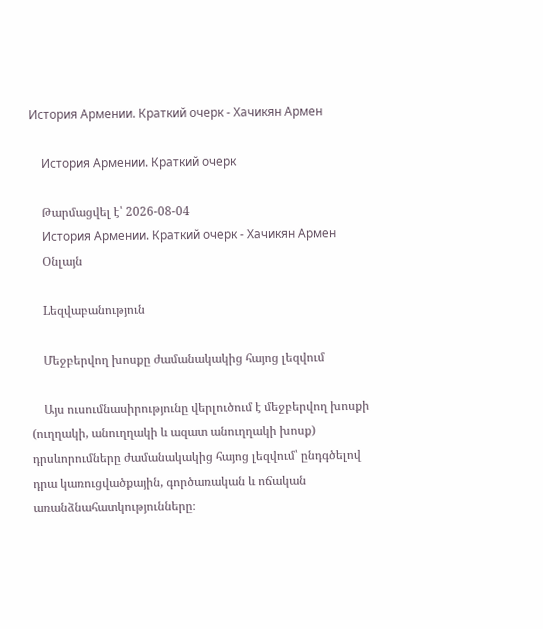История Армении. Краткий очерк - Хачикян Армен

    История Армении. Краткий очерк

    Թարմացվել է՝ 2026-08-04
    История Армении. Краткий очерк - Хачикян Армен
    Օնլայն

    Lեզվաբանություն

    Մեջբերվող խոսքը ժամանակակից հայոց լեզվում

    Այս ուսումնասիրությունը վերլուծում է մեջբերվող խոսքի (ուղղակի, անուղղակի և ազատ անուղղակի խոսք) դրսևորումները ժամանակակից հայոց լեզվում՝ ընդգծելով դրա կառուցվածքային, գործառական և ոճական առանձնահատկությունները։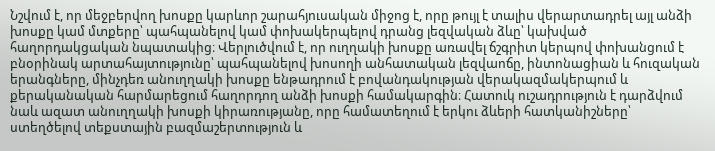Նշվում է, որ մեջբերվող խոսքը կարևոր շարահյուսական միջոց է, որը թույլ է տալիս վերարտադրել այլ անձի խոսքը կամ մտքերը՝ պահպանելով կամ փոխակերպելով դրանց լեզվական ձևը՝ կախված հաղորդակցական նպատակից։ Վերլուծվում է, որ ուղղակի խոսքը առավել ճշգրիտ կերպով փոխանցում է բնօրինակ արտահայտությունը՝ պահպանելով խոսողի անհատական լեզվաոճը, ինտոնացիան և հուզական երանգները, մինչդեռ անուղղակի խոսքը ենթադրում է բովանդակության վերակազմակերպում և քերականական հարմարեցում հաղորդող անձի խոսքի համակարգին։ Հատուկ ուշադրություն է դարձվում նաև ազատ անուղղակի խոսքի կիրառությանը, որը համատեղում է երկու ձևերի հատկանիշները՝ ստեղծելով տեքստային բազմաշերտություն և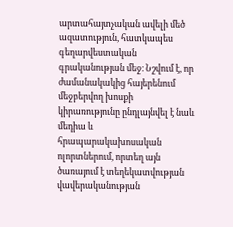արտահայտչական ավելի մեծ ազատություն, հատկապես գեղարվեստական գրականության մեջ։ Նշվում է, որ ժամանակակից հայերենում մեջբերվող խոսքի կիրառությունը ընդլայնվել է նաև մեդիա և հրապարակախոսական ոլորտներում, որտեղ այն ծառայում է տեղեկատվության վավերականության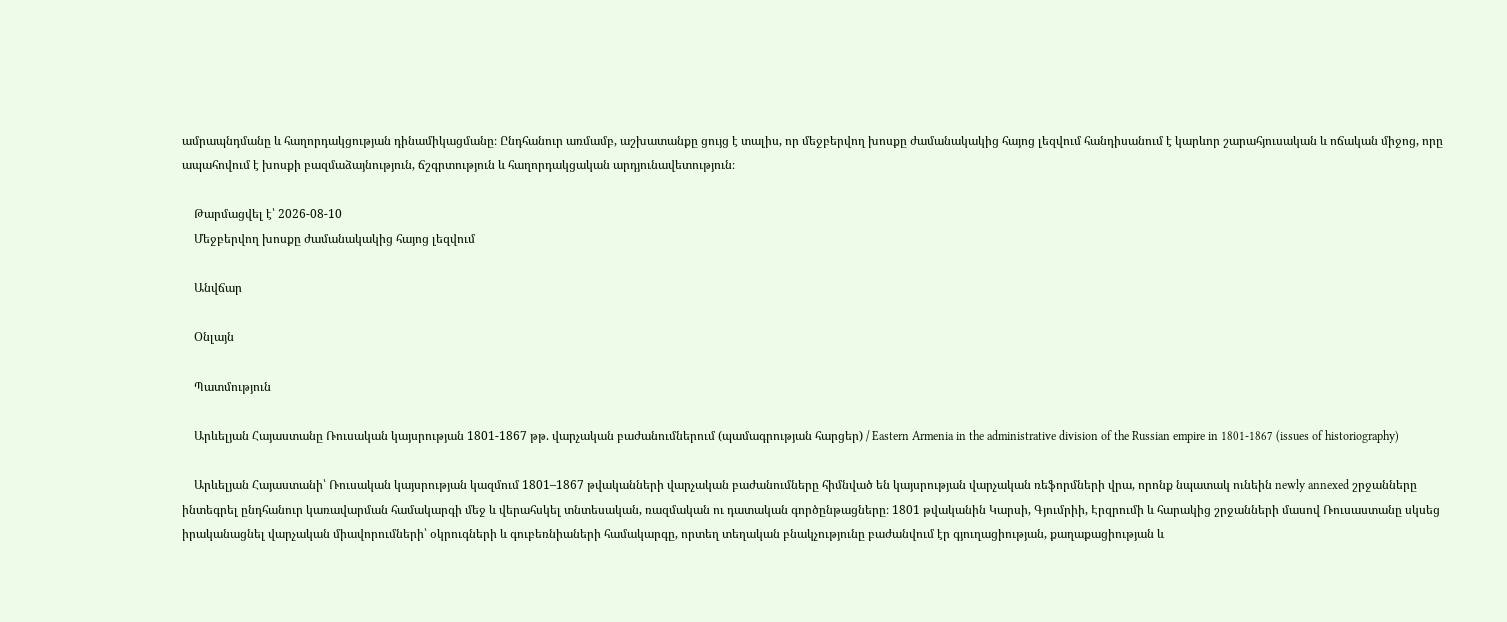ամրապնդմանը և հաղորդակցության դինամիկացմանը։ Ընդհանուր առմամբ, աշխատանքը ցույց է տալիս, որ մեջբերվող խոսքը ժամանակակից հայոց լեզվում հանդիսանում է կարևոր շարահյուսական և ոճական միջոց, որը ապահովում է խոսքի բազմաձայնություն, ճշգրտություն և հաղորդակցական արդյունավետություն։

    Թարմացվել է՝ 2026-08-10
    Մեջբերվող խոսքը ժամանակակից հայոց լեզվում

    Անվճար

    Օնլայն

    Պատմություն

    Արևելյան Հայաստանը Ռուսական կայսրության 1801-1867 թթ. վարչական բաժանումներում (պամագրության հարցեր) / Eastern Armenia in the administrative division of the Russian empire in 1801-1867 (issues of historiography)

    Արևելյան Հայաստանի՝ Ռուսական կայսրության կազմում 1801–1867 թվականների վարչական բաժանումները հիմնված են կայսրության վարչական ռեֆորմների վրա, որոնք նպատակ ունեին newly annexed շրջանները ինտեգրել ընդհանուր կառավարման համակարգի մեջ և վերահսկել տնտեսական, ռազմական ու դատական գործընթացները։ 1801 թվականին Կարսի, Գյումրիի, Էրզրումի և հարակից շրջանների մասով Ռուսաստանը սկսեց իրականացնել վարչական միավորումների՝ օկրուգների և գուբեռնիաների համակարգը, որտեղ տեղական բնակչությունը բաժանվում էր գյուղացիության, քաղաքացիության և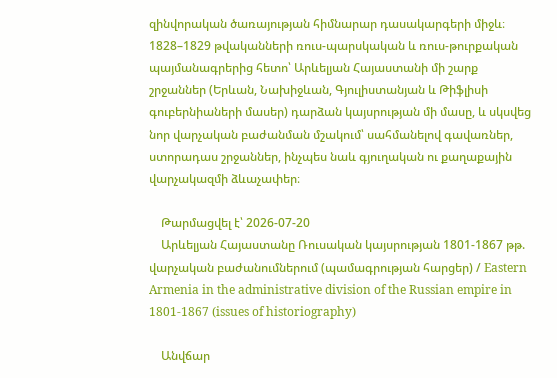զինվորական ծառայության հիմնարար դասակարգերի միջև։ 1828–1829 թվականների ռուս-պարսկական և ռուս-թուրքական պայմանագրերից հետո՝ Արևելյան Հայաստանի մի շարք շրջաններ (Երևան, Նախիջևան, Գյուլիստանյան և Թիֆլիսի գուբերնիաների մասեր) դարձան կայսրության մի մասը, և սկսվեց նոր վարչական բաժանման մշակում՝ սահմանելով գավառներ, ստորադաս շրջաններ, ինչպես նաև գյուղական ու քաղաքային վարչակազմի ձևաչափեր։

    Թարմացվել է՝ 2026-07-20
    Արևելյան Հայաստանը Ռուսական կայսրության 1801-1867 թթ. վարչական բաժանումներում (պամագրության հարցեր) / Eastern Armenia in the administrative division of the Russian empire in 1801-1867 (issues of historiography)

    Անվճար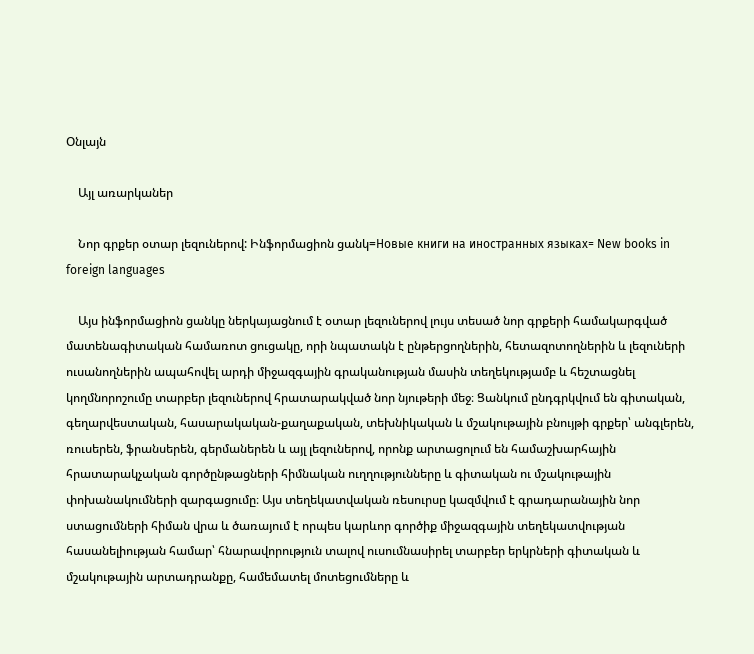Օնլայն

    Այլ առարկաներ

    Նոր գրքեր օտար լեզուներով: Ինֆորմացիոն ցանկ=Новые книги на иностранных языках= New books in foreign languages

    Այս ինֆորմացիոն ցանկը ներկայացնում է օտար լեզուներով լույս տեսած նոր գրքերի համակարգված մատենագիտական համառոտ ցուցակը, որի նպատակն է ընթերցողներին, հետազոտողներին և լեզուների ուսանողներին ապահովել արդի միջազգային գրականության մասին տեղեկությամբ և հեշտացնել կողմնորոշումը տարբեր լեզուներով հրատարակված նոր նյութերի մեջ։ Ցանկում ընդգրկվում են գիտական, գեղարվեստական, հասարակական-քաղաքական, տեխնիկական և մշակութային բնույթի գրքեր՝ անգլերեն, ռուսերեն, ֆրանսերեն, գերմաներեն և այլ լեզուներով, որոնք արտացոլում են համաշխարհային հրատարակչական գործընթացների հիմնական ուղղությունները և գիտական ու մշակութային փոխանակումների զարգացումը։ Այս տեղեկատվական ռեսուրսը կազմվում է գրադարանային նոր ստացումների հիման վրա և ծառայում է որպես կարևոր գործիք միջազգային տեղեկատվության հասանելիության համար՝ հնարավորություն տալով ուսումնասիրել տարբեր երկրների գիտական և մշակութային արտադրանքը, համեմատել մոտեցումները և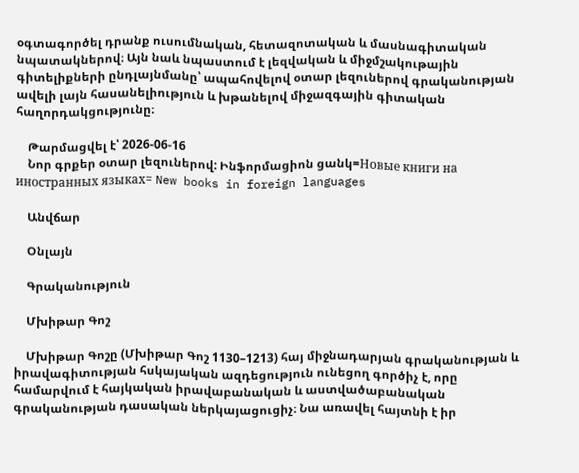օգտագործել դրանք ուսումնական, հետազոտական և մասնագիտական նպատակներով։ Այն նաև նպաստում է լեզվական և միջմշակութային գիտելիքների ընդլայնմանը՝ ապահովելով օտար լեզուներով գրականության ավելի լայն հասանելիություն և խթանելով միջազգային գիտական հաղորդակցությունը։

    Թարմացվել է՝ 2026-06-16
    Նոր գրքեր օտար լեզուներով: Ինֆորմացիոն ցանկ=Новые книги на иностранных языках= New books in foreign languages

    Անվճար

    Օնլայն

    Գրականություն

    Մխիթար Գոշ

    Մխիթար Գոշը (Մխիթար Գոշ 1130–1213) հայ միջնադարյան գրականության և իրավագիտության հսկայական ազդեցություն ունեցող գործիչ է, որը համարվում է հայկական իրավաբանական և աստվածաբանական գրականության դասական ներկայացուցիչ։ Նա առավել հայտնի է իր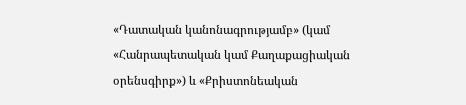«Դատական կանոնագրությամբ» (կամ «Հանրապետական կամ Քաղաքացիական օրենսգիրք») և «Քրիստոնեական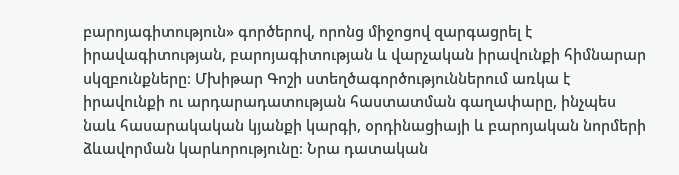բարոյագիտություն» գործերով, որոնց միջոցով զարգացրել է իրավագիտության, բարոյագիտության և վարչական իրավունքի հիմնարար սկզբունքները։ Մխիթար Գոշի ստեղծագործություններում առկա է իրավունքի ու արդարադատության հաստատման գաղափարը, ինչպես նաև հասարակական կյանքի կարգի, օրդինացիայի և բարոյական նորմերի ձևավորման կարևորությունը։ Նրա դատական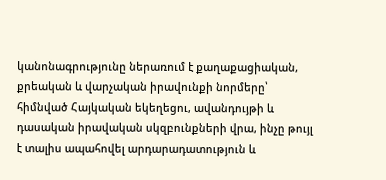կանոնագրությունը ներառում է քաղաքացիական, քրեական և վարչական իրավունքի նորմերը՝ հիմնված Հայկական եկեղեցու, ավանդույթի և դասական իրավական սկզբունքների վրա, ինչը թույլ է տալիս ապահովել արդարադատություն և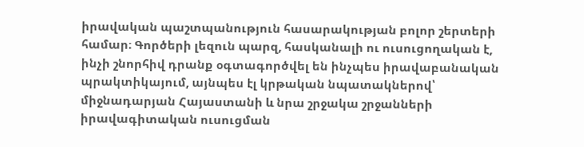իրավական պաշտպանություն հասարակության բոլոր շերտերի համար։ Գործերի լեզուն պարզ, հասկանալի ու ուսուցողական է, ինչի շնորհիվ դրանք օգտագործվել են ինչպես իրավաբանական պրակտիկայում, այնպես էլ կրթական նպատակներով՝ միջնադարյան Հայաստանի և նրա շրջակա շրջանների իրավագիտական ուսուցման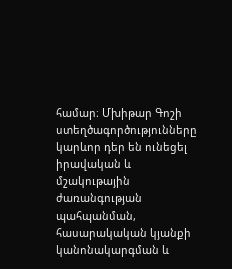համար։ Մխիթար Գոշի ստեղծագործությունները կարևոր դեր են ունեցել իրավական և մշակութային ժառանգության պահպանման, հասարակական կյանքի կանոնակարգման և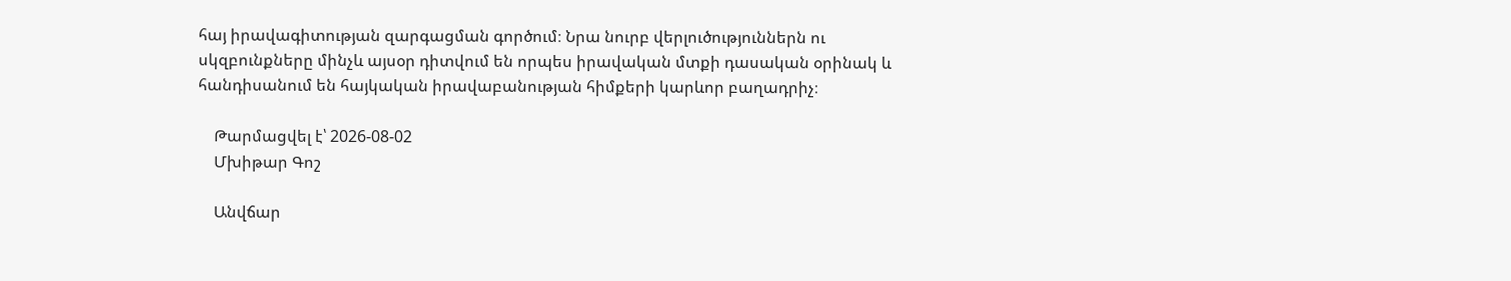հայ իրավագիտության զարգացման գործում։ Նրա նուրբ վերլուծություններն ու սկզբունքները մինչև այսօր դիտվում են որպես իրավական մտքի դասական օրինակ և հանդիսանում են հայկական իրավաբանության հիմքերի կարևոր բաղադրիչ։

    Թարմացվել է՝ 2026-08-02
    Մխիթար Գոշ

    Անվճար